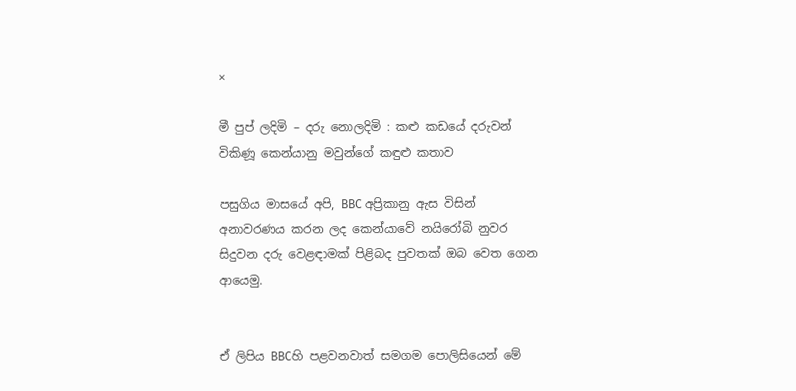×

මී පුප් ලදිමි – දරු නොලදිමි : කළු කඩයේ දරුවන් විකිණූ කෙන්යානු මවුන්ගේ කඳුළු කතාව

පසුගිය මාසයේ අපි, BBC අප්‍රිකානු ඇස විසින් අනාවරණය කරන ලද කෙන්යාවේ නයිරෝබි නුවර සිදුවන දරු වෙළඳාමක් පිළිබද පුවතක් ඔබ වෙත ගෙන ආයෙමු.


ඒ ලිපිය BBCහි පළවනවාත් සමගම පොලිසියෙන් මේ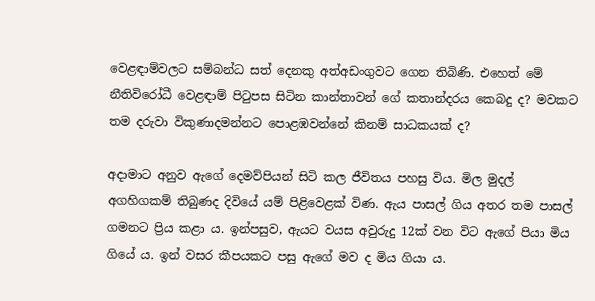වෙළඳාම්වලට සම්බන්ධ සත් දෙනකු අත්අඩංගුවට ගෙන තිබිණි. එහෙත් මේ නීතිවිරෝධී වෙළඳාම් පිටුපස සිටින කාන්තාවන් ගේ කතාන්දරය කෙබදු ද? මවකට තම දරුවා විකුණාදමන්නට පොළඹවන්නේ කිනම් සාධකයක් ද?

අදාමාට අනුව ඇගේ දෙමව්පියන් සිටි කල ජීවිතය පහසු විය. මිල මුදල් අගහිගකම් තිබුණද දිවියේ යම් පිළිවෙළක් විණ. ඇය පාසල් ගිය අතර තම පාසල් ගමනට ප්‍රිය කළා ය. ඉන්පසුව, ඇයට වයස අවුරුදු 12ක් වන විට ඇගේ පියා මිය ගියේ ය. ඉන් වසර කීපයකට පසු ඇගේ මව ද මිය ගියා ය.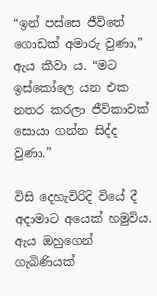“ඉන් පස්සෙ ජීවිතේ ගොඩක් අමාරු වුණා,” ඇය කීවා ය. “මට ඉස්කෝලෙ යන එක නතර කරලා ජීවිකාවක් සොයා ගන්න සිද්ද වුණා.”

විසි දෙහැවිරිදි වියේ දී අදාමාට අයෙක් හමුවිය. ඇය ඔහුගෙන් ගැබිණියක්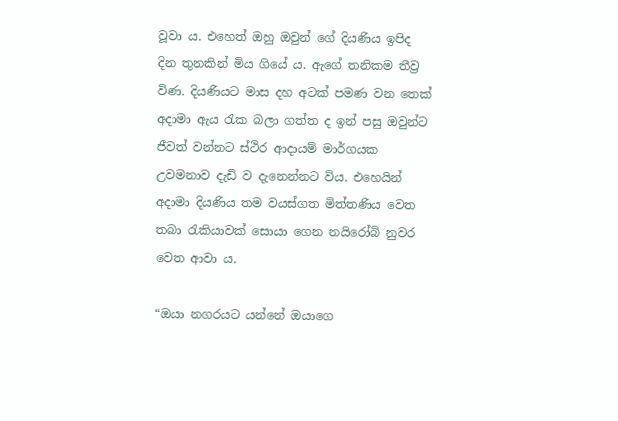වූවා ය. එහෙත් ඔහු ඔවුන් ගේ දියණිය ඉපිද දින තුනකින් මිය ගියේ ය. ඇගේ තනිකම තීව්‍ර විණ. දියණියට මාස දහ අටක් පමණ වන තෙක් අදාමා ඇය රැක බලා ගත්ත ද ඉන් පසු ඔවුන්ට ජීවත් වන්නට ස්ථිර ආදායම් මාර්ගයක උවමනාව දැඩි ව දැනෙන්නට විය. එහෙයින් අදාමා දියණිය තම වයස්ගත මිත්තණිය වෙත තබා රැකියාවක් සොයා ගෙන නයිරෝබි නුවර වෙත ආවා ය.

“ඔයා නගරයට යන්නේ ඔයාගෙ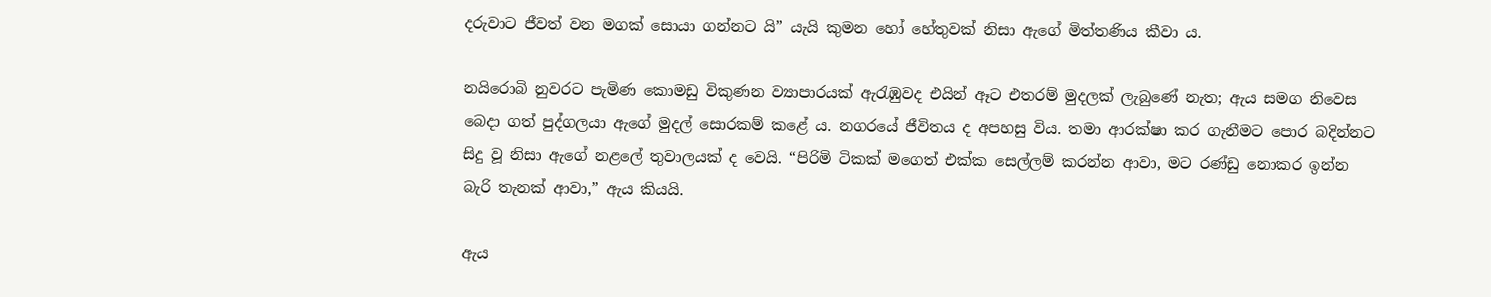දරුවාට ජීවත් වන මගක් සොයා ගන්නට යි” යැයි කුමන හෝ හේතුවක් නිසා ඇගේ මිත්තණිය කීවා ය.

නයිරොබි නුවරට පැමිණ කොමඩු විකුණන ව්‍යාපාරයක් ඇරැඹුවද එයින් ඈට එතරම් මුදලක් ලැබුණේ නැත; ඇය සමග නිවෙස බෙදා ගත් පුද්ගලයා ඇගේ මුදල් සොරකම් කළේ ය. නගරයේ ජීවිතය ද අපහසු විය. තමා ආරක්ෂා කර ගැනීමට පොර බදින්නට සිදු වූ නිසා ඇගේ නළලේ තුවාලයක් ද වෙයි. “පිරිමි ටිකක් මගෙත් එක්ක සෙල්ලම් කරන්න ආවා, මට රණ්ඩු නොකර ඉන්න බැරි තැනක් ආවා,” ඇය කියයි.

ඇය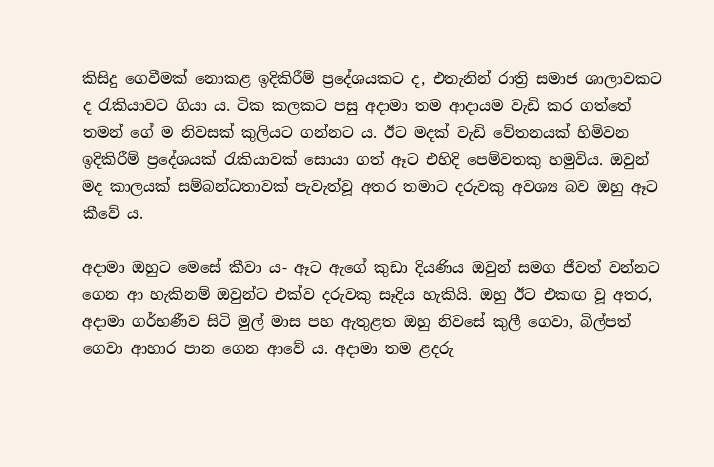කිසිදු ගෙවීමක් නොකළ ඉදිකිරීම් ප්‍රදේශයකට ද, එතැනින් රාත්‍රි සමාජ ශාලාවකට ද රැකියාවට ගියා ය. ටික කලකට පසු අදාමා තම ආදායම වැඩි කර ගත්තේ තමන් ගේ ම නිවසක් කුලියට ගන්නට ය. ඊට මදක් වැඩි වේතනයක් හිමිවන ඉදිකිරීම් ප්‍රදේශයක් රැකියාවක් සොයා ගත් ඈට එහිදි පෙම්වතකු හමුවිය. ඔවුන් මද කාලයක් සම්බන්ධතාවක් පැවැත්වූ අතර තමාට දරුවකු අවශ්‍ය බව ඔහු ඈට කීවේ ය.

අදාමා ඔහුට මෙසේ කීවා ය- ඈට ඇගේ කුඩා දියණිය ඔවුන් සමග ජීවත් වන්නට ගෙන ආ හැකිනම් ඔවුන්ට එක්ව දරුවකු සෑදිය හැකියි. ඔහු ඊට එකඟ වූ අතර, අදාමා ගර්භණීව සිටි මුල් මාස පහ ඇතුළත ඔහු නිවසේ කුලී ගෙවා, බිල්පත් ගෙවා ආහාර පාන ගෙන ආවේ ය. අදාමා තම ළදරු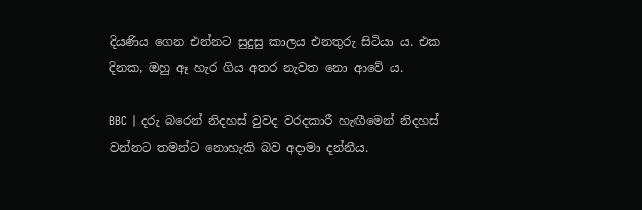දියණිය ගෙන එන්නට සුදුසු කාලය එනතුරු සිටියා ය. එක දිනක, ඔහු ඈ හැර ගිය අතර නැවත නො ආවේ ය.

BBC | දරු බරෙන් නිදහස් වුවද වරදකාරී හැඟීමෙන් නිදහස් වන්නට තමන්ට නොහැකි බව අදාමා දන්නීය.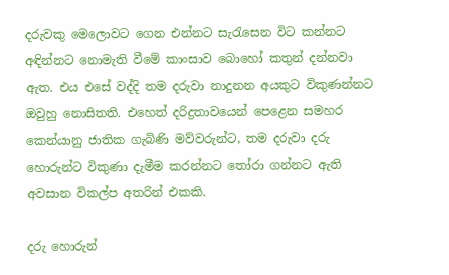දරුවකු මෙලොවට ගෙන එන්නට සැරැසෙන විට කන්නට අඳින්නට නොමැති වීමේ කාංසාව බොහෝ කතුන් දන්නවා ඇත. එය එසේ වද්දි තම දරුවා නාදුනන අයකුට විකුණන්නට ඔවුහු නොසිතති. එහෙත් දරිද්‍රතාවයෙන් පෙළෙන සමහර කෙන්යානු ජාතික ගැබිණි මව්වරුන්ට, තම දරුවා දරු හොරුන්ට විකුණා දැමීම කරන්නට තෝරා ගන්නට ඇති අවසාන විකල්ප අතරින් එකකි.

දරු හොරුන්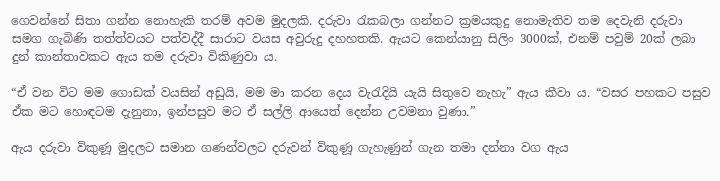ගෙවන්නේ සිතා ගන්න නොහැකි තරම් අවම මුදලකි. දරුවා රැකබලා ගන්නට ක්‍රමයකුදු නොමැතිව තම දෙවැනි දරුවා සමග ගැබිණි තත්ත්වයට පත්වද්දී සාරාට වයස අවුරුදු දහහතකි. ඇයට කෙන්යානු සිලිං 3000ක්, එනම් පවුම් 20ක් ලබා දුන් කාන්තාවකට ඇය තම දරුවා විකිණුවා ය.

“ඒ වන විට මම ගොඩක් වයසින් අඩුයි, මම මා කරන දෙය වැරැදියි යැයි සිතුවෙ නැහැ” ඇය කීවා ය. “වසර පහකට පසුව ඒක මට හොඳටම දැනුනා, ඉන්පසුව මට ඒ සල්ලි ආයෙත් දෙන්න උවමනා වුණා.”

ඇය දරුවා විකුණූ මුදලට සමාන ගණන්වලට දරුවන් විකුණූ ගැහැණුන් ගැන තමා දන්නා වග ඇය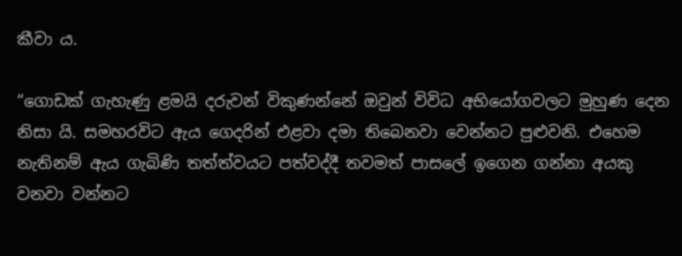කීවා ය.

“ගොඩක් ගැහැණු ළමයි දරුවන් විකුණන්නේ ඔවුන් විවිධ අභියෝගවලට මුහුණ දෙන නිසා යි. සමහරවිට ඇය ගෙදරින් එළවා දමා තිබෙනවා වෙන්නට පුළුවනි. එහෙම නැතිනම් ඇය ගැබිණි තත්ත්වයට පත්වද්දී තවමත් පාසලේ ඉගෙන ගන්නා අයකු වනවා වන්නට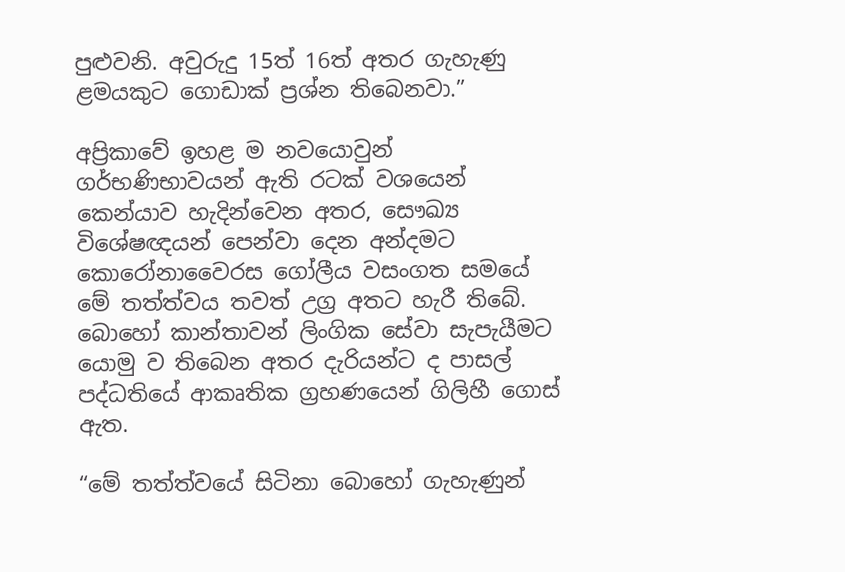පුළුවනි. අවුරුදු 15ත් 16ත් අතර ගැහැණු ළමයකුට ගොඩාක් ප්‍රශ්න තිබෙනවා.”

අප්‍රිකාවේ ඉහළ ම නවයොවුන් ගර්භණිභාවයන් ඇති රටක් වශයෙන් කෙන්යාව හැදින්වෙන අතර, සෞඛ්‍ය විශේෂඥයන් පෙන්වා දෙන අන්දමට කොරෝනාවෛරස ගෝලීය වසංගත සමයේ මේ තත්ත්වය තවත් උග්‍ර අතට හැරී තිබේ. බොහෝ කාන්තාවන් ලිංගික සේවා සැපැයීමට යොමු ව තිබෙන අතර දැරියන්ට ද පාසල් පද්ධතියේ ආකෘතික ග්‍රහණයෙන් ගිලිහී ගොස් ඇත.

“මේ තත්ත්වයේ සිටිනා බොහෝ ගැහැණුන්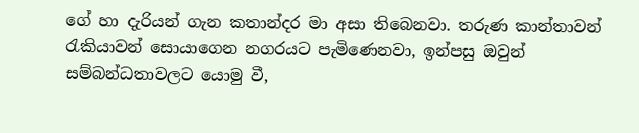ගේ හා දැරියන් ගැන කතාන්දර මා අසා තිබෙනවා. තරුණ කාන්තාවන් රැකියාවන් සොයාගෙන නගරයට පැමිණෙනවා, ඉන්පසු ඔවුන් සම්බන්ධතාවලට යොමු වී,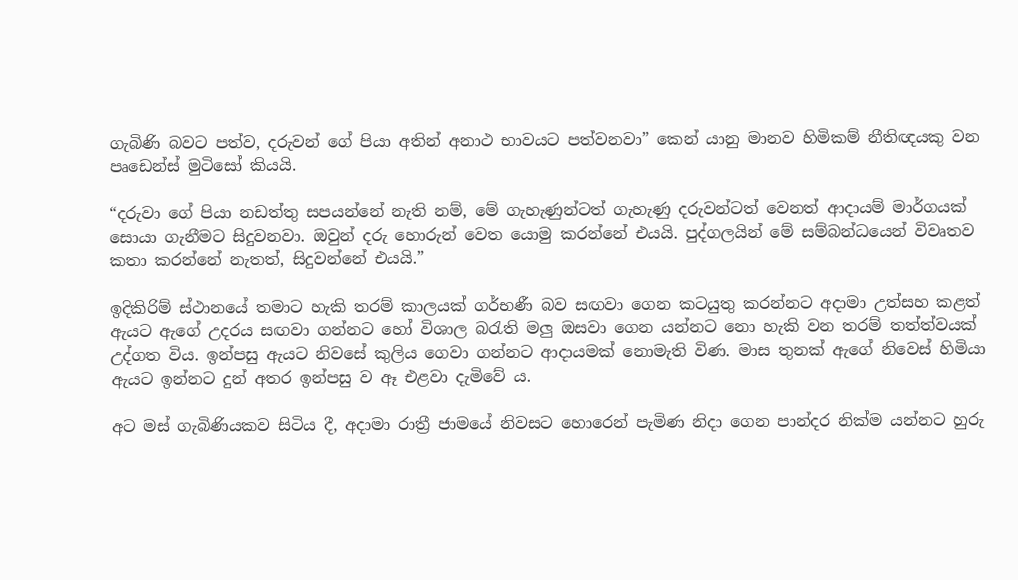ගැබිණි බවට පත්ව, දරුවන් ගේ පියා අතින් අනාථ භාවයට පත්වනවා” කෙන්‍ යානු මානව හිමිකම් නීතිඥයකු වන පෘඩෙන්ස් මුටිසෝ කියයි.

“දරුවා ගේ පියා නඩත්තු සපයන්නේ නැති නම්, මේ ගැහැණුන්ටත් ගැහැණු දරුවන්ටත් වෙනත් ආදායම් මාර්ගයක් සොයා ගැනීමට සිදුවනවා. ඔවුන් දරු හොරුන් වෙත යොමු කරන්නේ එයයි. පුද්ගලයින් මේ සම්බන්ධයෙන් විවෘතව කතා කරන්නේ නැතත්, සිදුවන්නේ එයයි.”

ඉදිකිරිම් ස්ථානයේ තමාට හැකි තරම් කාලයක් ගර්භණී බව සඟවා ගෙන කටයුතු කරන්නට අදාමා උත්සහ කළත් ඇයට ඇගේ උදරය සඟවා ගන්නට හෝ විශාල බරැති මලු ඔසවා ගෙන යන්නට නො හැකි වන තරම් තත්ත්වයක් උද්ගත විය. ඉන්පසු ඇයට නිවසේ කුලිය ගෙවා ගන්නට ආදායමක් නොමැති විණ. මාස තුනක් ඇගේ නිවෙස් හිමියා ඇයට ඉන්නට දුන් අතර ඉන්පසු ව ඈ එළවා දැමිවේ ය.

අට මස් ගැබිණියකව සිටිය දී, අදාමා රාත්‍රී ජාමයේ නිවසට හොරෙන් පැමිණ නිදා ගෙන පාන්දර නික්ම යන්නට හුරු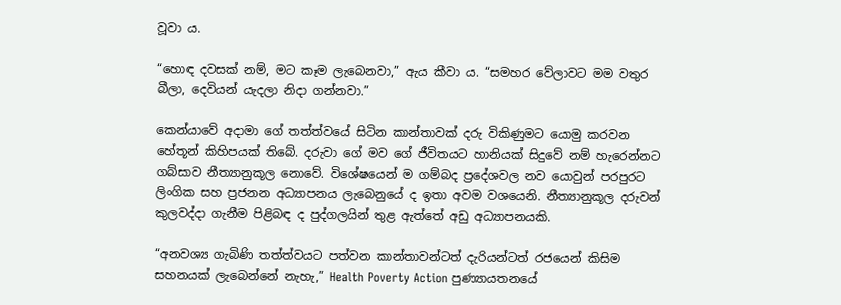වූවා ය.

“හොඳ දවසක් නම්, මට කෑම ලැබෙනවා,” ඇය කීවා ය. “සමහර වේලාවට මම වතුර බීලා, දෙවියන් යැදලා නිදා ගන්නවා.”

කෙන්යාවේ අදාමා ගේ තත්ත්වයේ සිටින කාන්තාවක් දරු විකිණුමට යොමු කරවන හේතූන් කිහිපයක් තිබේ. දරුවා ගේ මව ගේ ජීවිතයට හානියක් සිදුවේ නම් හැරෙන්නට ගබ්සාව නීත්‍යානුකූල නොවේ. විශේෂයෙන් ම ගම්බද ප්‍රදේශවල නව යොවුන් පරපුරට ලිංගික සහ ප්‍රජනන අධ්‍යාපනය ලැබෙනුයේ ද ඉතා අවම වශයෙනි. නීත්‍යානුකූල දරුවන් කුලවද්දා ගැනීම පිළිබඳ ද පුද්ගලයින් තුළ ඇත්තේ අඩු අධ්‍යාපනයකි.

“අනවශ්‍ය ගැබිණි තත්ත්වයට පත්වන කාන්තාවන්ටත් දැරියන්ටත් රජයෙන් කිසිම සහනයක් ලැබෙන්නේ නැහැ,” Health Poverty Action පුණ්‍යායතනයේ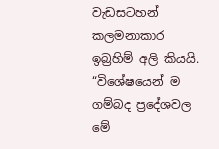වැඩසටහන් කලමනාකාර ඉබ්‍රහිම් අලි කියයි. “විශේෂයෙන් ම ගම්බද ප්‍රදේශවල මේ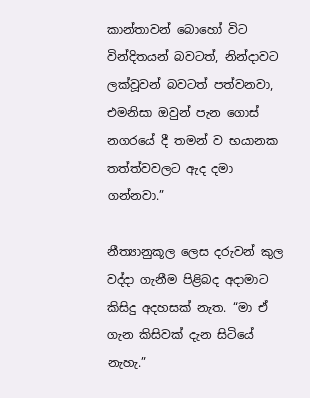කාන්තාවන් බොහෝ විට වින්දිතයන් බවටත්, නින්දාවට ලක්වූවන් බවටත් පත්වනවා, එමනිසා ඔවුන් පැන ගොස් නගරයේ දී තමන් ව භයානක තත්ත්වවලට ඇද දමා ගන්නවා.”

නීත්‍යානුකූල ලෙස දරුවන් කුල වද්දා ගැනීම පිළිබද අදාමාට කිසිදු අදහසක් නැත. “මා ඒ ගැන කිසිවක් දැන සිටියේ නැහැ.”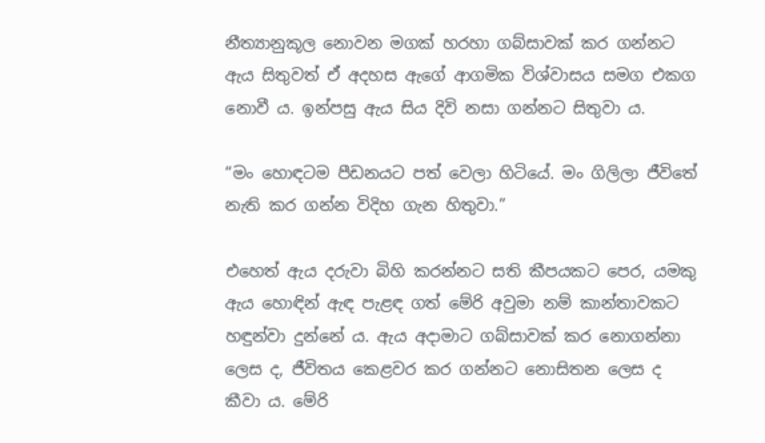නීත්‍යානුකූල නොවන මගක් හරහා ගබ්සාවක් කර ගන්නට ඇය සිතුවත් ඒ අදහස ඇගේ ආගමික විශ්වාසය සමග එකග නොවී ය. ඉන්පසු ඇය සිය දිවි නසා ගන්නට සිතුවා ය.

“මං හොඳටම පීඩනයට පත් වෙලා හිටියේ. මං ගිලිලා ජීවිතේ නැති කර ගන්න විදිහ ගැන හිතුවා.”

එහෙත් ඇය දරුවා බිහි කරන්නට සති කීපයකට පෙර, යමකු ඇය හොඳින් ඇඳ පැළඳ ගත් මේරි අවුමා නම් කාන්තාවකට හඳුන්වා දුන්නේ ය. ඇය අදාමාට ගබ්සාවක් කර නොගන්නා ලෙස ද, ජීවිතය කෙළවර කර ගන්නට නොසිතන ලෙස ද කීවා ය. මේරි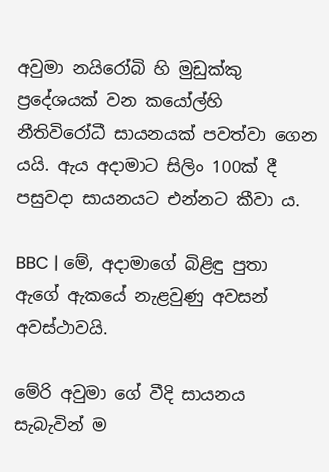අවුමා නයිරෝබි හි මුඩුක්කු ප්‍රදේශයක් වන කයෝල්හි නීතිවිරෝධී සායනයක් පවත්වා ගෙන යයි. ඇය අදාමාට සිලිං 100ක් දී පසුවදා සායනයට එන්නට කීවා ය.

BBC | මේ, අදාමාගේ බිළිඳු පුතා ඇගේ ඇකයේ නැළවුණු අවසන් අවස්ථාවයි.

මේරි අවුමා ගේ වීදි සායනය සැබැවින් ම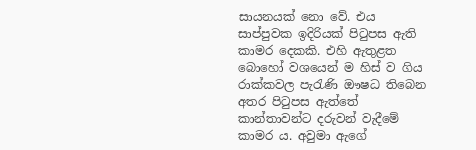සායනයක් නො වේ. එය සාප්පුවක ඉදිරියක් පිටුපස ඇති කාමර දෙකකි. එහි ඇතුළත බොහෝ වශයෙන් ම හිස් ව ගිය රාක්කවල පැරැණි ඖෂධ තිබෙන අතර පිටුපස ඇත්තේ කාන්තාවන්ට දරුවන් වැදීමේ කාමර ය. අවුමා ඇගේ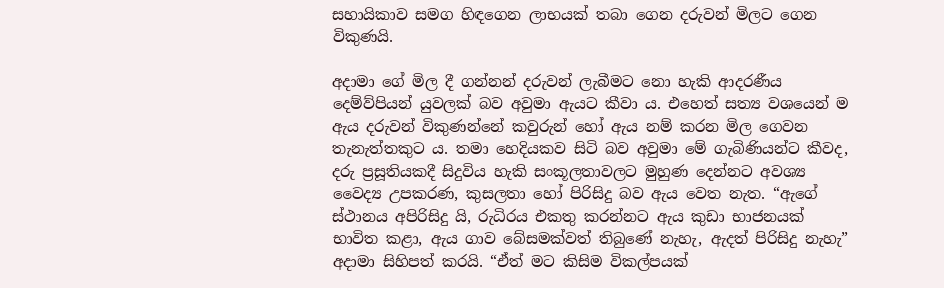සහායිකාව සමග හිඳගෙන ලාභයක් තබා ගෙන දරුවන් මිලට ගෙන විකුණයි.

අදාමා ගේ මිල දී ගන්නන් දරුවන් ලැබීමට නො හැකි ආදරණීය දෙම්ව්පියන් යුවලක් බව අවුමා ඇයට කීවා ය. එහෙත් සත්‍ය වශයෙන් ම ඇය දරුවන් විකුණන්නේ කවුරුන් හෝ ඇය නම් කරන මිල ගෙවන තැනැත්තකුට ය. තමා හෙදියකව සිටි බව අවුමා මේ ගැබිණියන්ට කීවද, දරු ප්‍රසූතියකදී සිදුවිය හැකි සංකූලතාවලට මුහුණ දෙන්නට අවශ්‍ය වෛද්‍ය උපකරණ, කුසලතා හෝ පිරිසිදු බව ඇය වෙත නැත. “ඇගේ ස්ථානය අපිරිසිදු යි, රුධිරය එකතු කරන්නට ඇය කුඩා භාජනයක් භාවිත කළා, ඇය ගාව බේසමක්වත් තිබුණේ නැහැ, ඇදත් පිරිසිදු නැහැ” අදාමා සිහිපත් කරයි. “ඒත් මට කිසිම විකල්පයක්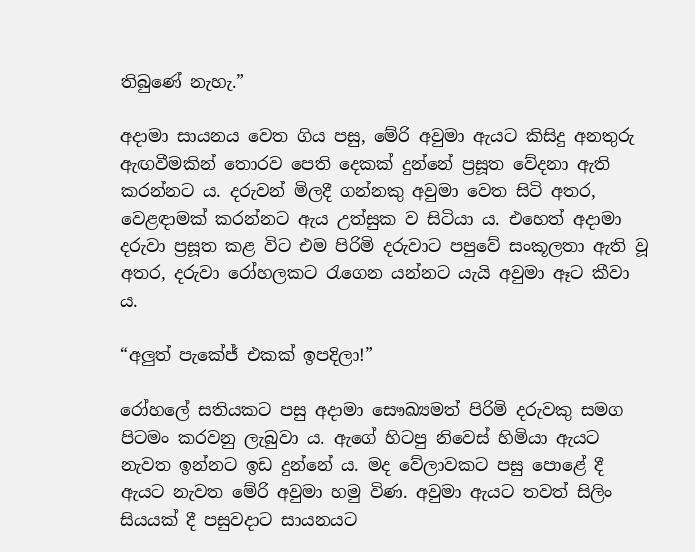තිබුණේ නැහැ.”

අදාමා සායනය වෙත ගිය පසු, මේරි අවුමා ඇයට කිසිදු අනතුරු ඇඟවීමකින් තොරව පෙති දෙකක් දුන්නේ ප්‍රසූත වේදනා ඇති කරන්නට ය. දරුවන් මිලදී ගන්නකු අවුමා වෙත සිටි අතර, වෙළඳාමක් කරන්නට ඇය උත්සුක ව සිටියා ය. එහෙත් අදාමා දරුවා ප්‍රසූත කළ විට එම පිරිමි දරුවාට පපුවේ සංකූලතා ඇති වූ අතර, දරුවා රෝහලකට රැගෙන යන්නට යැයි අවුමා ඈට කීවා ය.

“අලුත් පැකේජ් එකක් ඉපදිලා!”

රෝහලේ සතියකට පසු අදාමා සෞඛ්‍යමත් පිරිමි දරුවකු සමග පිටමං කරවනු ලැබුවා ය. ඇගේ හිටපු නිවෙස් හිමියා ඇයට නැවත ඉන්නට ඉඩ දුන්නේ ය. මද වේලාවකට පසු පොළේ දී ඇයට නැවත මේරි අවුමා හමු විණ. අවුමා ඇයට තවත් සිලිං සියයක් දී පසුවදාට සායනයට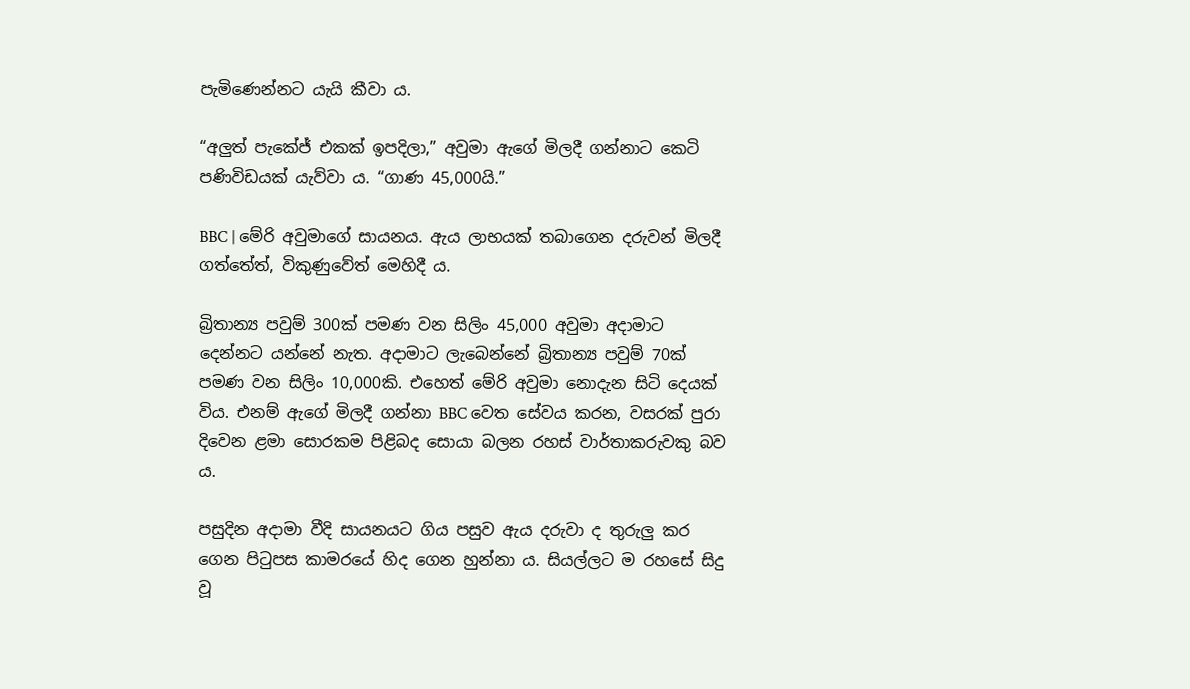පැමිණෙන්නට යැයි කීවා ය.

“අලුත් පැකේජ් එකක් ඉපදිලා,” අවුමා ඇගේ මිලදී ගන්නාට කෙටි පණිවිඩයක් යැව්වා ය. “ගාණ 45,000යි.”

BBC | මේරි අවුමාගේ සායනය. ඇය ලාභයක් තබාගෙන දරුවන් මිලදී ගත්තේත්, විකුණුවේත් මෙහිදී ය.

බ්‍රිතාන්‍ය පවුම් 300ක් පමණ වන සිලිං 45,000 අවුමා අදාමාට දෙන්නට යන්නේ නැත. අදාමාට ලැබෙන්නේ බ්‍රිතාන්‍ය පවුම් 70ක් පමණ වන සිලිං 10,000කි. එහෙත් මේරි අවුමා නොදැන සිටි දෙයක් විය. එනම් ඇගේ මිලදී ගන්නා BBC වෙත සේවය කරන, වසරක් පුරා දිවෙන ළමා සොරකම පිළිබද සොයා බලන රහස් වාර්තාකරුවකු බව ය.

පසුදින අදාමා වීදි සායනයට ගිය පසුව ඇය දරුවා ද තුරුලු කර ගෙන පිටුපස කාමරයේ හිද ගෙන හුන්නා ය. සියල්ලට ම රහසේ සිදු වූ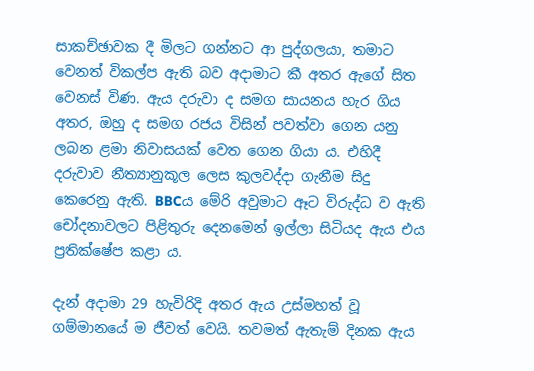සාකච්ඡාවක දී මිලට ගන්නට ආ පුද්ගලයා, තමාට වෙනත් විකල්ප ඇති බව අදාමාට කී අතර ඇගේ සිත වෙනස් විණ. ඇය දරුවා ද සමග සායනය හැර ගිය අතර, ඔහු ද සමග රජය විසින් පවත්වා ගෙන යනු ලබන ළමා නිවාසයක් වෙත ගෙන ගියා ය. එහිදී දරුවාව නීත්‍යානුකූල ලෙස කුලවද්දා ගැනීම සිදු කෙරෙනු ඇති. BBCය මේරි අවුමාට ඈට විරුද්ධ ව ඇති චෝදනාවලට පිළිතුරු දෙනමෙන් ඉල්ලා සිටියද ඇය එය ප්‍රතික්ෂේප කළා ය.

දැන් අදාමා 29 හැවිරිදි අතර ඇය උස්මහත් වූ ගම්මානයේ ම ජීවත් වෙයි. තවමත් ඇතැම් දිනක ඇය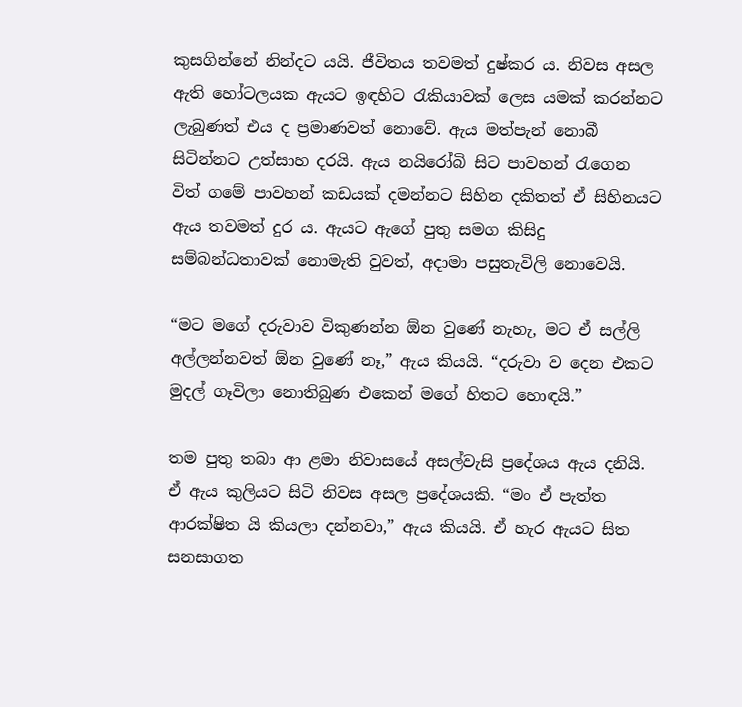කුසගින්නේ නින්දට යයි. ජීවිතය තවමත් දුෂ්කර ය. නිවස අසල ඇති හෝටලයක ඇයට ඉඳහිට රැකියාවක් ලෙස යමක් කරන්නට ලැබුණත් එය ද ප්‍රමාණවත් නොවේ. ඇය මත්පැන් නොබී සිටින්නට උත්සාහ දරයි. ඇය නයිරෝබි සිට පාවහන් රැගෙන විත් ගමේ පාවහන් කඩයක් දමන්නට සිහින දකිතත් ඒ සිහිනයට ඇය තවමත් දුර ය. ඇයට ඇගේ පුතු සමග කිසිදු සම්බන්ධතාවක් නොමැති වුවත්, අදාමා පසුතැවිලි නොවෙයි.

“මට මගේ දරුවාව විකුණන්න ඕන වුණේ නැහැ, මට ඒ සල්ලි අල්ලන්නවත් ඕන වුණේ නෑ,” ඇය කියයි. “දරුවා ව දෙන එකට මුදල් ගෑවිලා නොතිබුණ එකෙන් මගේ හිතට හොඳයි.”

තම පුතු තබා ආ ළමා නිවාසයේ අසල්වැසි ප්‍රදේශය ඇය දනියි. ඒ ඇය කුලියට සිටි නිවස අසල ප්‍රදේශයකි. “මං ඒ පැත්ත ආරක්ෂිත යි කියලා දන්නවා,” ඇය කියයි. ඒ හැර ඇයට සිත සනසාගත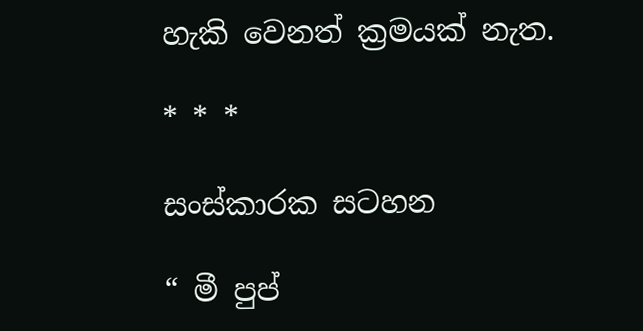හැකි වෙනත් ක්‍රමයක් නැත.

* * *

සංස්කාරක සටහන

“ මී පුප්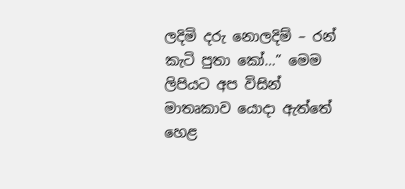ලදිමි දරු නොලදිම් – රන් කැටි පුතා කෝ…” මෙම ලිපියට අප විසින් මාතෘකාව යොදා ඇත්තේ හෙළ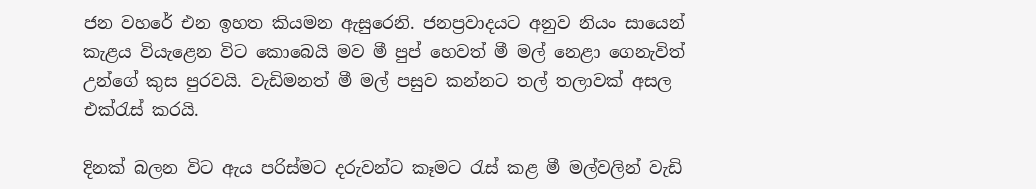ජන වහරේ එන ඉහත කියමන ඇසුරෙනි. ජනප්‍රවාදයට අනුව නියං සායෙන් කැළය වියැළෙන විට කොබෙයි මව මී පුප් හෙවත් මී මල් නෙළා ගෙනැවිත් උන්ගේ කුස පුරවයි. වැඩිමනත් මී මල් පසුව කන්නට තල් තලාවක් අසල එක්රැස් කරයි.

දිනක් බලන විට ඇය පරිස්මට දරුවන්ට කෑමට රැස් කළ මී මල්වලින් වැඩි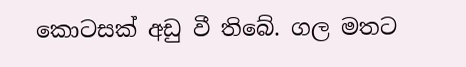කොටසක් අඩු වී තිබේ. ගල මතට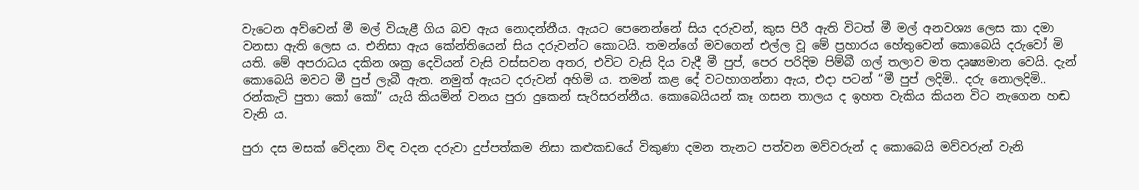වැටෙන අව්වෙන් මී මල් වියැළී ගිය බව ඇය නොදන්නීය. ඇයට පෙනෙන්නේ සිය දරුවන්, කුස පිරී ඇති විටත් මී මල් අනවශ්‍ය ලෙස කා දමා වනසා ඇති ලෙස ය. එනිසා ඇය කේන්තියෙන් සිය දරුවන්ට කොටයි. තමන්ගේ මවගෙන් එල්ල වූ මේ ප්‍රහාරය හේතුවෙන් කොබෙයි දරුවෝ මි යති. මේ අපරාධය දකින ශක්‍ර දෙවියන් වැසි වස්සවන අතර, එවිට වැසි දිය වැදී මී පුප්, පෙර පරිදිම පිම්බී ගල් තලාව මත දෘෂ්‍යමාන වෙයි. දැන් කොබෙයි මවට මී පුප් ලැබී ඇත. නමුත් ඇයට දරුවන් අහිමි ය. තමන් කළ දේ වටහාගන්නා ඇය, එදා පටන් “මී පුප් ලදිමි.. දරු නොලදිමි.. රන්කැටි පුතා කෝ කෝ” යැයි කියමින් වනය පුරා දුකෙන් සැරිසරන්නීය. කොබෙයියන් කෑ ගසන තාලය ද ඉහත වැකිය කියන විට නැගෙන හඬ වැනි ය.

පුරා දස මසක් වේදනා විඳ වදන දරුවා දුප්පත්කම නිසා කළුකඩයේ විකුණා දමන තැනට පත්වන මව්වරුන් ද කොබෙයි මව්වරුන් වැනි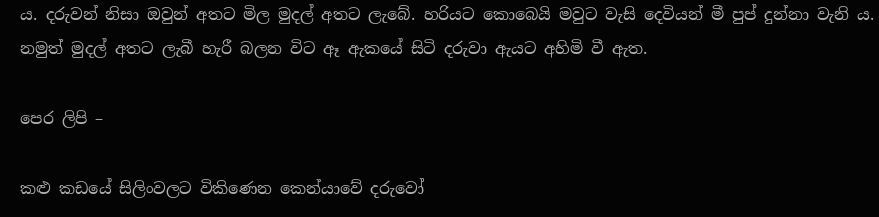ය. දරුවන් නිසා ඔවුන් අතට මිල මුදල් අතට ලැබේ. හරියට කොබෙයි මවුට වැසි දෙවියන් මී පුප් දුන්නා වැනි ය. නමුත් මුදල් අතට ලැබී හැරී බලන විට ඈ ඇකයේ සිටි දරුවා ඇයට අහිමි වී ඇත.

පෙර ලිපි –

කළු කඩයේ සිලිංවලට විකිණෙන කෙන්යාවේ දරුවෝ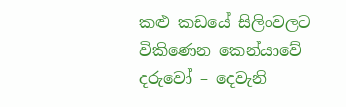කළු කඩයේ සිලිංවලට විකිණෙන කෙන්යාවේ දරුවෝ – දෙවැනි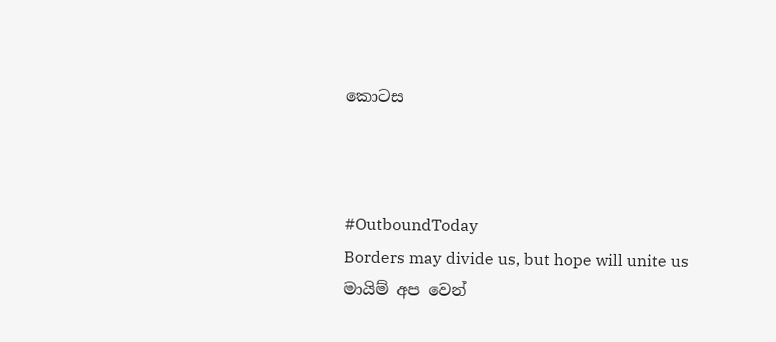කොටස



#OutboundToday
Borders may divide us, but hope will unite us
මායිම් අප වෙන්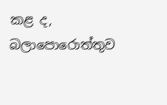කළ ද, බලාපොරොත්තුව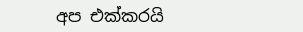අප එක්කරයි